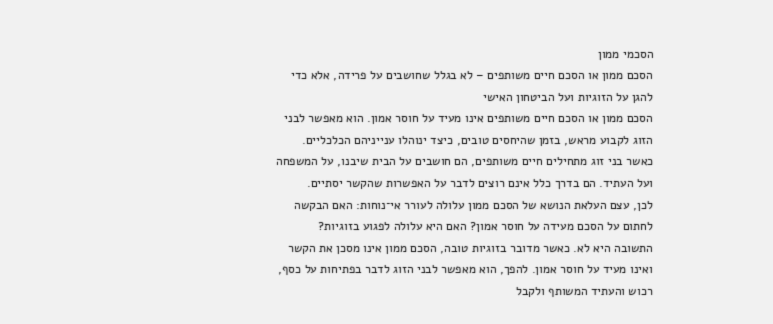הסכמי ממון
הסכם ממון או הסכם חיים משותפים – לא בגלל שחושבים על פרידה, אלא כדי להגן על הזוגיות ועל הביטחון האישי
הסכם ממון או הסכם חיים משותפים אינו מעיד על חוסר אמון. הוא מאפשר לבני הזוג לקבוע מראש, בזמן שהיחסים טובים, כיצד ינוהלו ענייניהם הכלכליים.
כאשר בני זוג מתחילים חיים משותפים, הם חושבים על הבית שיבנו, על המשפחה ועל העתיד. הם בדרך כלל אינם רוצים לדבר על האפשרות שהקשר יסתיים.
לכן, עצם העלאת הנושא של הסכם ממון עלולה לעורר אי־נוחות: האם הבקשה לחתום על הסכם מעידה על חוסר אמון? האם היא עלולה לפגוע בזוגיות?
התשובה היא לא. כאשר מדובר בזוגיות טובה, הסכם ממון אינו מסכן את הקשר ואינו מעיד על חוסר אמון. להפך, הוא מאפשר לבני הזוג לדבר בפתיחות על כסף, רכוש והעתיד המשותף ולקבל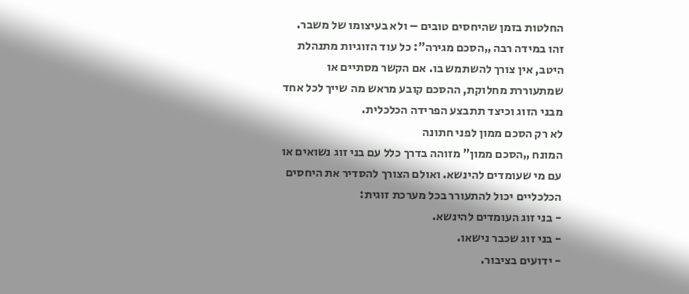החלטות בזמן שהיחסים טובים – ולא בעיצומו של משבר.
זהו במידה רבה „הסכם מגירה”: כל עוד הזוגיות מתנהלת היטב, אין צורך להשתמש בו. אם הקשר מסתיים או שמתעוררת מחלוקת, ההסכם קובע מראש מה שייך לכל אחד מבני הזוג וכיצד תתבצע הפרידה הכלכלית.
לא רק הסכם ממון לפני חתונה
המונח „הסכם ממון” מזוהה בדרך כלל עם בני זוג נשואים או עם מי שעומדים להינשא. ואולם הצורך להסדיר את היחסים הכלכליים יכול להתעורר בכל מערכת זוגית:
- בני זוג העומדים להינשא.
- בני זוג שכבר נישאו.
- ידועים בציבור.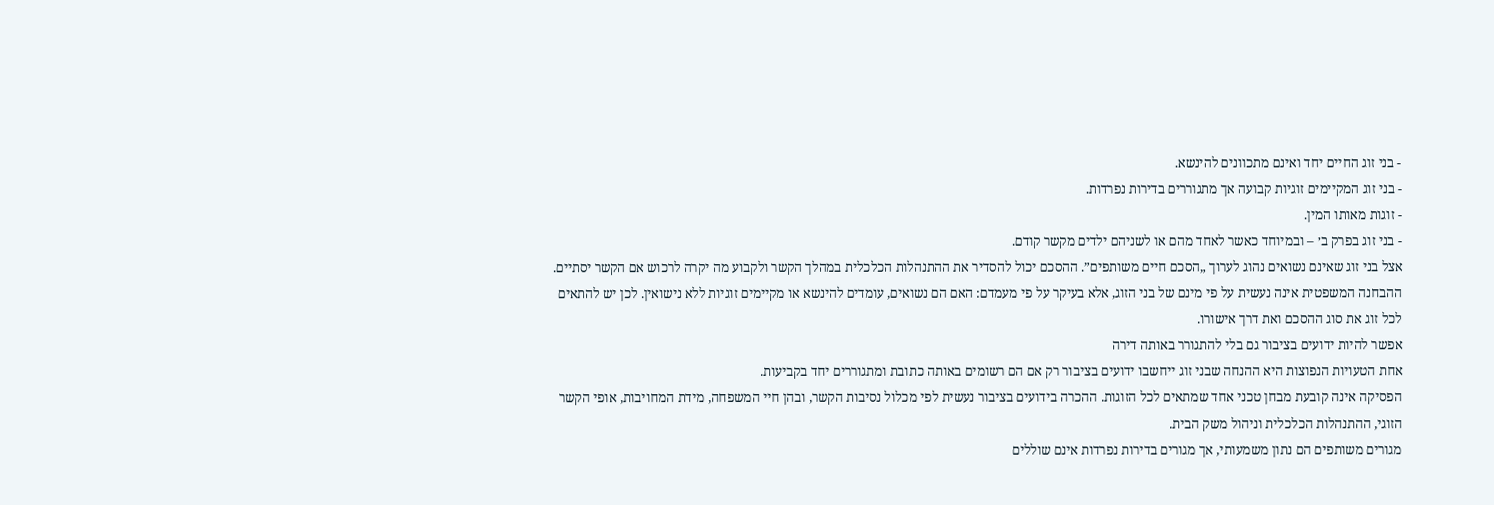- בני זוג החיים יחד ואינם מתכוונים להינשא.
- בני זוג המקיימים זוגיות קבועה אך מתגוררים בדירות נפרדות.
- זוגות מאותו המין.
- בני זוג בפרק ב׳ – ובמיוחד כאשר לאחד מהם או לשניהם ילדים מקשר קודם.
אצל בני זוג שאינם נשואים נהוג לערוך „הסכם חיים משותפים”. ההסכם יכול להסדיר את ההתנהלות הכלכלית במהלך הקשר ולקבוע מה יקרה לרכוש אם הקשר יסתיים.
ההבחנה המשפטית אינה נעשית על פי מינם של בני הזוג, אלא בעיקר על פי מעמדם: האם הם נשואים, עומדים להינשא או מקיימים זוגיות ללא נישואין. לכן יש להתאים לכל זוג את סוג ההסכם ואת דרך אישורו.
אפשר להיות ידועים בציבור גם בלי להתגורר באותה דירה
אחת הטעויות הנפוצות היא ההנחה שבני זוג ייחשבו ידועים בציבור רק אם הם רשומים באותה כתובת ומתגוררים יחד בקביעות.
הפסיקה אינה קובעת מבחן טכני אחד שמתאים לכל הזוגות. ההכרה בידועים בציבור נעשית לפי מכלול נסיבות הקשר, ובהן חיי המשפחה, מידת המחויבות, אופי הקשר הזוגי, ההתנהלות הכלכלית וניהול משק הבית.
מגורים משותפים הם נתון משמעותי, אך מגורים בדירות נפרדות אינם שוללים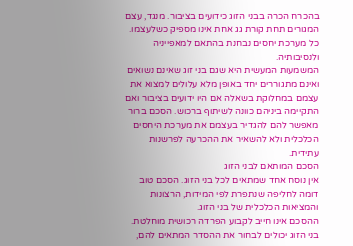בהכרח הכרה בבני הזוג כידועים בציבור. מנגד, עצם המגורים תחת קורת גג אחת אינו מספיק כשלעצמו. כל מערכת יחסים נבחנת בהתאם למאפייניה ולנסיבותיה.
המשמעות המעשית היא שגם בני זוג שאינם נשואים ואינם מתגוררים יחד באופן מלא עלולים למצוא את עצמם במחלוקת בשאלה אם היו ידועים בציבור ואם התקיימה ביניהם כוונה לשיתוף ברכוש. הסכם ברור מאפשר להם להגדיר בעצמם את מערכת היחסים הכלכלית ולא להשאיר את ההכרעה לפרשנות עתידית.
הסכם המותאם לבני הזוג
אין נוסח אחד שמתאים לכל בני הזוג. הסכם טוב דומה לחליפה שנתפרת לפי המידות, הרצונות והמציאות הכלכלית של בני הזוג.
ההסכם אינו חייב לקבוע הפרדה רכושית מוחלטת. בני הזוג יכולים לבחור את ההסדר המתאים להם,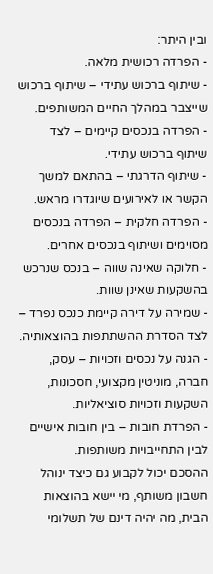ובין היתר:
- הפרדה רכושית מלאה.
- שיתוף ברכוש עתידי – שיתוף ברכוש שייצבר במהלך החיים המשותפים.
- הפרדה בנכסים קיימים – לצד שיתוף ברכוש עתידי.
- שיתוף הדרגתי – בהתאם למשך הקשר או לאירועים שיוגדרו מראש.
- הפרדה חלקית – הפרדה בנכסים מסוימים ושיתוף בנכסים אחרים.
- חלוקה שאינה שווה – בנכס שנרכש בהשקעות שאינן שוות.
- שמירה על דירה קיימת כנכס נפרד – לצד הסדרת ההשתתפות בהוצאותיה.
- הגנה על נכסים וזכויות – עסק, חברה, מוניטין מקצועי, חסכונות, השקעות וזכויות סוציאליות.
- הפרדת חובות – בין חובות אישיים לבין התחייבויות משותפות.
ההסכם יכול לקבוע גם כיצד ינוהל חשבון משותף, מי יישא בהוצאות הבית, מה יהיה דינם של תשלומי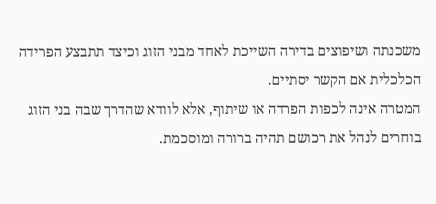משכנתה ושיפוצים בדירה השייכת לאחד מבני הזוג וכיצד תתבצע הפרידה הכלכלית אם הקשר יסתיים.
המטרה אינה לכפות הפרדה או שיתוף, אלא לוודא שהדרך שבה בני הזוג בוחרים לנהל את רכושם תהיה ברורה ומוסכמת.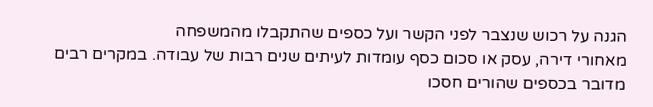הגנה על רכוש שנצבר לפני הקשר ועל כספים שהתקבלו מהמשפחה
מאחורי דירה, עסק או סכום כסף עומדות לעיתים שנים רבות של עבודה. במקרים רבים מדובר בכספים שהורים חסכו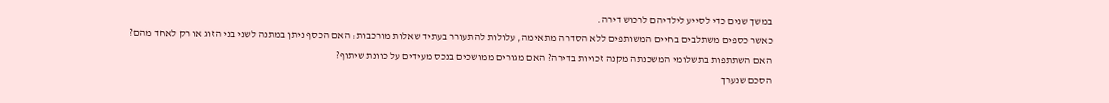במשך שנים כדי לסייע לילדיהם לרכוש דירה.
כאשר כספים משתלבים בחיים המשותפים ללא הסדרה מתאימה, עלולות להתעורר בעתיד שאלות מורכבות: האם הכסף ניתן במתנה לשני בני הזוג או רק לאחד מהם? האם השתתפות בתשלומי המשכנתה מקנה זכויות בדירה? האם מגורים ממושכים בנכס מעידים על כוונת שיתוף?
הסכם שנערך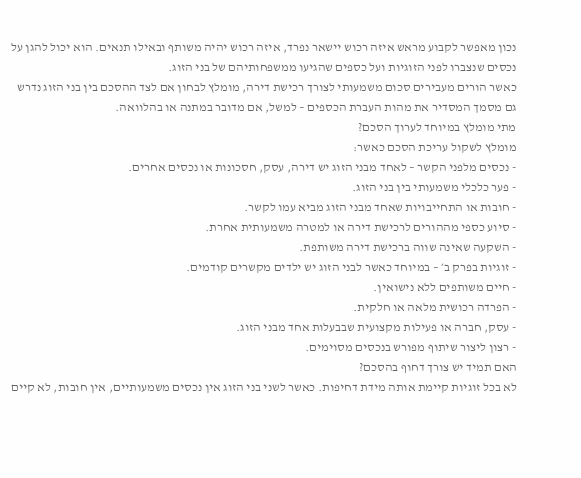נכון מאפשר לקבוע מראש איזה רכוש יישאר נפרד, איזה רכוש יהיה משותף ובאילו תנאים. הוא יכול להגן על נכסים שנצברו לפני הזוגיות ועל כספים שהגיעו ממשפחותיהם של בני הזוג.
כאשר הורים מעבירים סכום משמעותי לצורך רכישת דירה, מומלץ לבחון אם לצד ההסכם בין בני הזוג נדרש גם מסמך המסדיר את מהות העברת הכספים – למשל, אם מדובר במתנה או בהלוואה.
מתי מומלץ במיוחד לערוך הסכם?
מומלץ לשקול עריכת הסכם כאשר:
- נכסים מלפני הקשר – לאחד מבני הזוג יש דירה, עסק, חסכונות או נכסים אחרים.
- פער כלכלי משמעותי בין בני הזוג.
- חובות או התחייבויות שאחד מבני הזוג מביא עמו לקשר.
- סיוע כספי מההורים לרכישת דירה או למטרה משמעותית אחרת.
- השקעה שאינה שווה ברכישת דירה משותפת.
- זוגיות בפרק ב׳ – במיוחד כאשר לבני הזוג יש ילדים מקשרים קודמים.
- חיים משותפים ללא נישואין.
- הפרדה רכושית מלאה או חלקית.
- עסק, חברה או פעילות מקצועית שבבעלות אחד מבני הזוג.
- רצון ליצור שיתוף מפורש בנכסים מסוימים.
האם תמיד יש צורך דחוף בהסכם?
לא בכל זוגיות קיימת אותה מידת דחיפות. כאשר לשני בני הזוג אין נכסים משמעותיים, אין חובות, לא קיים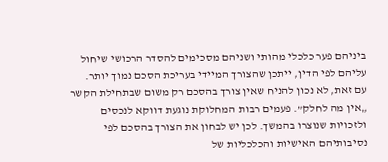ביניהם פער כלכלי מהותי ושניהם מסכימים להסדר הרכושי שיחול עליהם לפי הדין, ייתכן שהצורך המיידי בעריכת הסכם נמוך יותר.
עם זאת, לא נכון להניח שאין צורך בהסכם רק משום שבתחילת הקשר „אין מה לחלק”. פעמים רבות המחלוקת נוגעת דווקא לנכסים ולזכויות שנוצרו בהמשך. לכן יש לבחון את הצורך בהסכם לפי נסיבותיהם האישיות והכלכליות של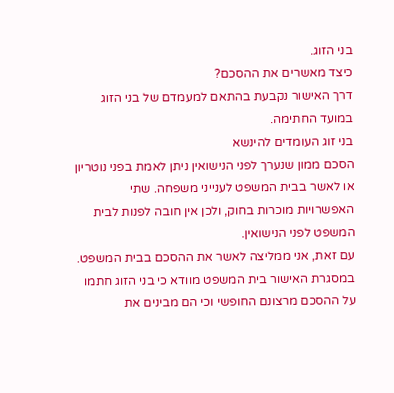בני הזוג.
כיצד מאשרים את ההסכם?
דרך האישור נקבעת בהתאם למעמדם של בני הזוג במועד החתימה.
בני זוג העומדים להינשא
הסכם ממון שנערך לפני הנישואין ניתן לאמת בפני נוטריון או לאשר בבית המשפט לענייני משפחה. שתי האפשרויות מוכרות בחוק, ולכן אין חובה לפנות לבית המשפט לפני הנישואין.
עם זאת, אני ממליצה לאשר את ההסכם בבית המשפט. במסגרת האישור בית המשפט מוודא כי בני הזוג חתמו על ההסכם מרצונם החופשי וכי הם מבינים את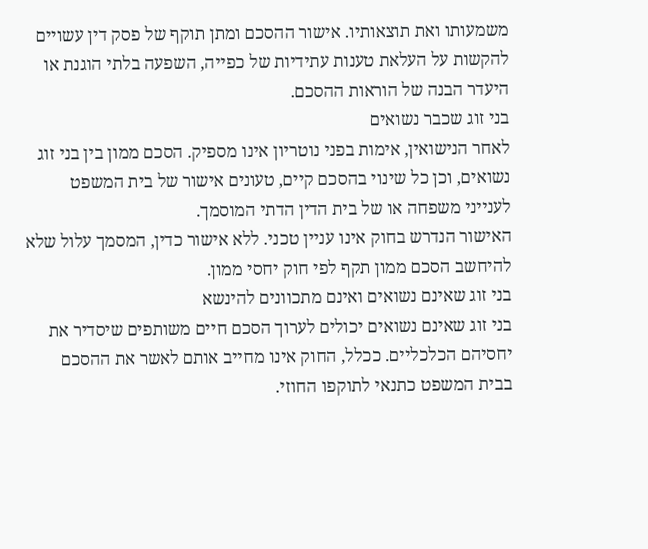משמעותו ואת תוצאותיו. אישור ההסכם ומתן תוקף של פסק דין עשויים להקשות על העלאת טענות עתידיות של כפייה, השפעה בלתי הוגנת או היעדר הבנה של הוראות ההסכם.
בני זוג שכבר נשואים
לאחר הנישואין, אימות בפני נוטריון אינו מספיק. הסכם ממון בין בני זוג נשואים, וכן כל שינוי בהסכם קיים, טעונים אישור של בית המשפט לענייני משפחה או של בית הדין הדתי המוסמך.
האישור הנדרש בחוק אינו עניין טכני. ללא אישור כדין, המסמך עלול שלא להיחשב הסכם ממון תקף לפי חוק יחסי ממון.
בני זוג שאינם נשואים ואינם מתכוונים להינשא
בני זוג שאינם נשואים יכולים לערוך הסכם חיים משותפים שיסדיר את יחסיהם הכלכליים. ככלל, החוק אינו מחייב אותם לאשר את ההסכם בבית המשפט כתנאי לתוקפו החוזי.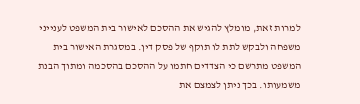למרות זאת, מומלץ להגיש את ההסכם לאישור בית המשפט לענייני משפחה ולבקש לתת לו תוקף של פסק דין. במסגרת האישור בית המשפט מתרשם כי הצדדים חתמו על ההסכם בהסכמה ומתוך הבנת משמעותו. בכך ניתן לצמצם את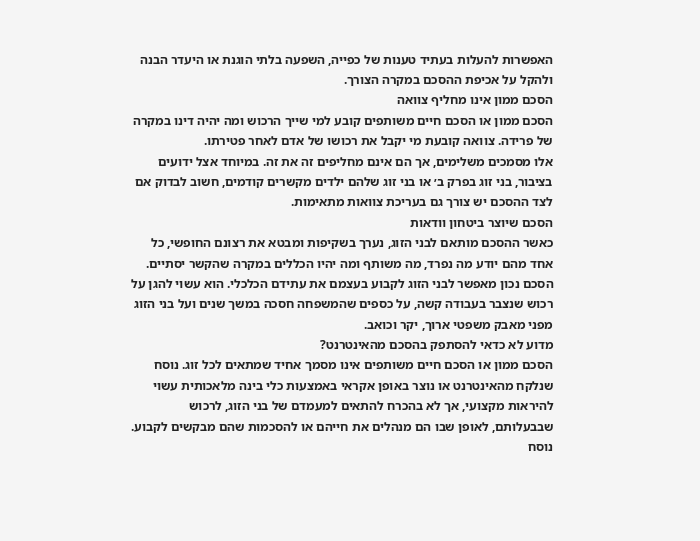האפשרות להעלות בעתיד טענות של כפייה, השפעה בלתי הוגנת או היעדר הבנה ולהקל על אכיפת ההסכם במקרה הצורך.
הסכם ממון אינו מחליף צוואה
הסכם ממון או הסכם חיים משותפים קובע למי שייך הרכוש ומה יהיה דינו במקרה של פרידה. צוואה קובעת מי יקבל את רכושו של אדם לאחר פטירתו.
אלו מסמכים משלימים, אך הם אינם מחליפים זה את זה. במיוחד אצל ידועים בציבור, בני זוג בפרק ב׳ או בני זוג שלהם ילדים מקשרים קודמים, חשוב לבדוק אם לצד ההסכם יש צורך גם בעריכת צוואות מתאימות.
הסכם שיוצר ביטחון וודאות
כאשר ההסכם מותאם לבני הזוג, נערך בשקיפות ומבטא את רצונם החופשי, כל אחד מהם יודע מה נפרד, מה משותף ומה יהיו הכללים במקרה שהקשר יסתיים.
הסכם נכון מאפשר לבני הזוג לקבוע בעצמם את עתידם הכלכלי. הוא עשוי להגן על רכוש שנצבר בעבודה קשה, על כספים שהמשפחה חסכה במשך שנים ועל בני הזוג מפני מאבק משפטי ארוך, יקר וכואב.
מדוע לא כדאי להסתפק בהסכם מהאינטרנט?
הסכם ממון או הסכם חיים משותפים אינו מסמך אחיד שמתאים לכל זוג. נוסח שנלקח מהאינטרנט או נוצר באופן אקראי באמצעות כלי בינה מלאכותית עשוי להיראות מקצועי, אך לא בהכרח להתאים למעמדם של בני הזוג, לרכוש שבבעלותם, לאופן שבו הם מנהלים את חייהם או להסכמות שהם מבקשים לקבוע.
נוסח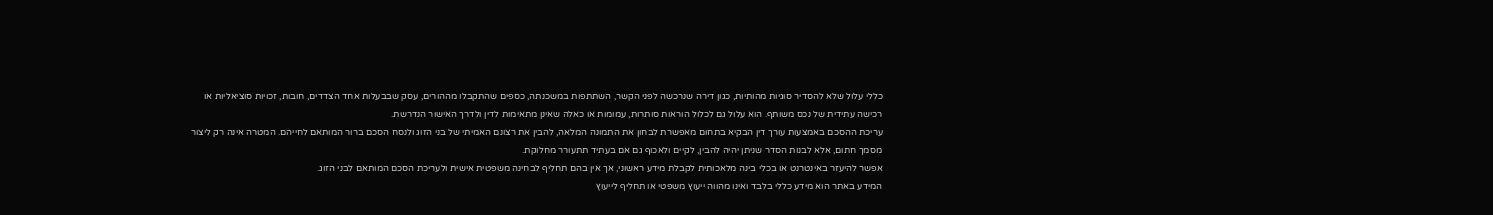כללי עלול שלא להסדיר סוגיות מהותיות, כגון דירה שנרכשה לפני הקשר, השתתפות במשכנתה, כספים שהתקבלו מההורים, עסק שבבעלות אחד הצדדים, חובות, זכויות סוציאליות או רכישה עתידית של נכס משותף. הוא עלול גם לכלול הוראות סותרות, עמומות או כאלה שאינן מתאימות לדין ולדרך האישור הנדרשת.
עריכת ההסכם באמצעות עורך דין הבקיא בתחום מאפשרת לבחון את התמונה המלאה, להבין את רצונם האמיתי של בני הזוג ולנסח הסכם ברור המותאם לחייהם. המטרה אינה רק ליצור מסמך חתום, אלא לבנות הסדר שניתן יהיה להבין, לקיים ולאכוף גם אם בעתיד תתעורר מחלוקת.
אפשר להיעזר באינטרנט או בכלי בינה מלאכותית לקבלת מידע ראשוני, אך אין בהם תחליף לבחינה משפטית אישית ולעריכת הסכם המותאם לבני הזוג.
המידע באתר הוא מידע כללי בלבד ואינו מהווה ייעוץ משפטי או תחליף לייעוץ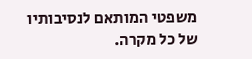משפטי המותאם לנסיבותיו של כל מקרה.